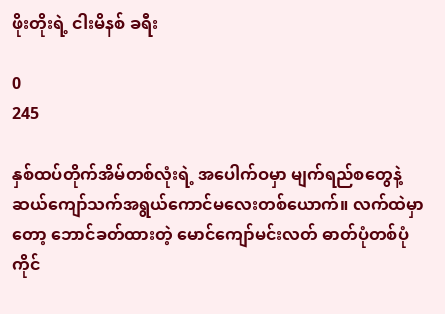ဖိုးတိုးရဲ့ ငါးမိနစ် ခရီး

0
245

နှစ်ထပ်တိုက်အိမ်တစ်လုံးရဲ့ အပေါက်ဝမှာ မျက်ရည်စတွေနဲ့ ဆယ်ကျော်သက်အရွယ်ကောင်မလေးတစ်ယောက်။ လက်ထဲမှာတော့ ဘောင်ခတ်ထားတဲ့ မောင်ကျော်မင်းလတ် ဓာတ်ပုံတစ်ပုံကိုင်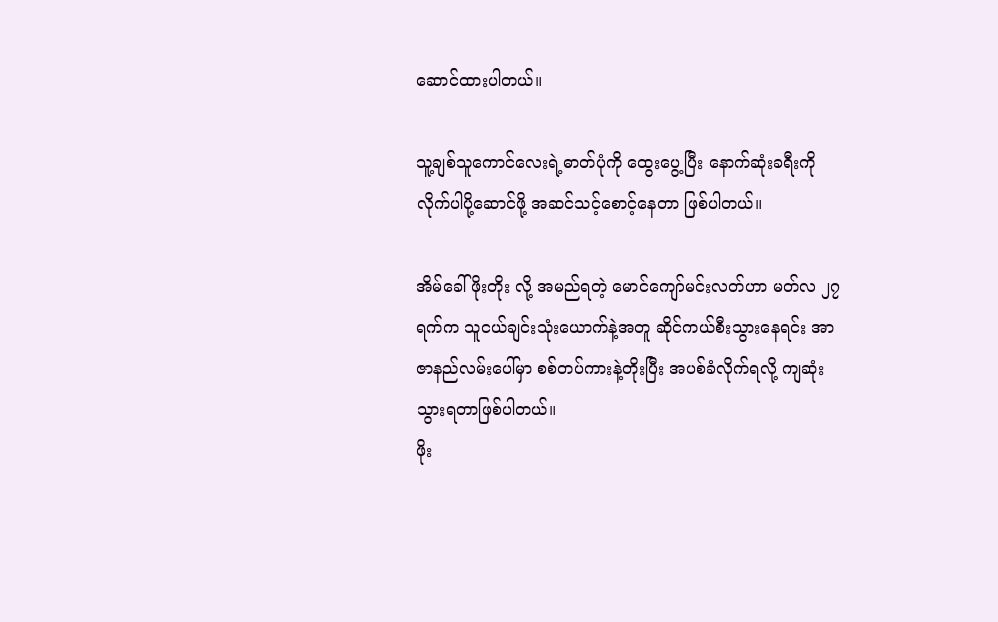ဆောင်ထားပါတယ်။

သူ့ချစ်သူကောင်လေးရဲ့ဓာတ်ပုံကို ထွေးပွေ့ပြီး နောက်ဆုံးခရီးကိုလိုက်ပါပို့ဆောင်ဖို့ အဆင်သင့်စောင့်နေတာ ဖြစ်ပါတယ်။

အိမ်ခေါ် ဖိုးတိုး လို့ အမည်ရတဲ့ မောင်ကျော်မင်းလတ်ဟာ မတ်လ ၂၇ ရက်က သူငယ်ချင်းသုံးယောက်နဲ့အတူ ဆိုင်ကယ်စီးသွားနေရင်း အာဇာနည်လမ်းပေါ်မှာ စစ်တပ်ကားနဲ့တိုးပြီး အပစ်ခံလိုက်ရလို့ ကျဆုံးသွားရတာဖြစ်ပါတယ်။
ဖိုး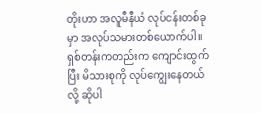တိုးဟာ အလူမီနီယံ လုပ်ငန်းတစ်ခုမှာ အလုပ်သမားတစ်ယောက်ပါ။ ရှစ်တန်းကတည်းက ကျောင်းထွက်ပြီး မိသားစုကို လုပ်ကျွေးနေတယ်လို့ ဆိုပါ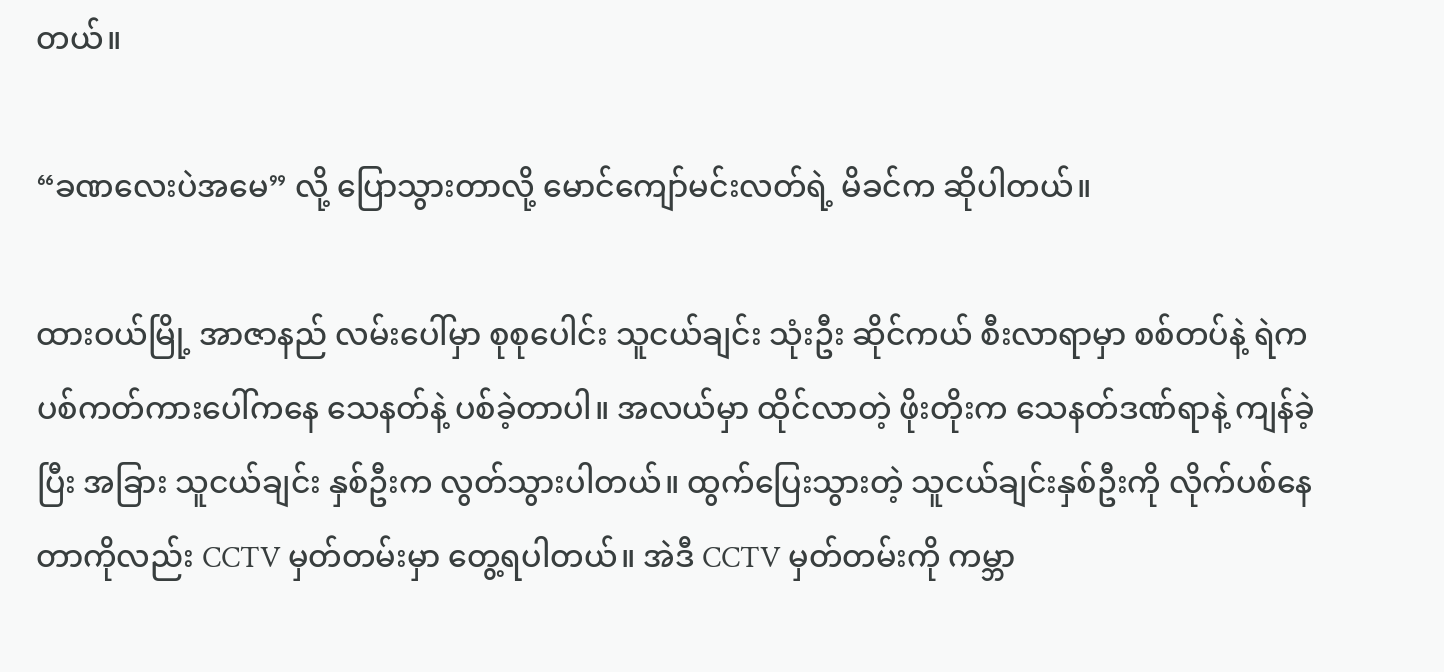တယ်။

“ခဏလေးပဲအမေ” လို့ ပြောသွားတာလို့ မောင်ကျော်မင်းလတ်ရဲ့ မိခင်က ဆိုပါတယ်။

ထားဝယ်မြို့ အာဇာနည် လမ်းပေါ်မှာ စုစုပေါင်း သူငယ်ချင်း သုံးဦး ဆိုင်ကယ် စီးလာရာမှာ စစ်တပ်နဲ့ ရဲက ပစ်ကတ်ကားပေါ်ကနေ သေနတ်နဲ့ ပစ်ခဲ့တာပါ။ အလယ်မှာ ထိုင်လာတဲ့ ဖိုးတိုးက သေနတ်ဒဏ်ရာနဲ့ ကျန်ခဲ့ပြီး အခြား သူငယ်ချင်း နှစ်ဦးက လွတ်သွားပါတယ်။ ထွက်ပြေးသွားတဲ့ သူငယ်ချင်းနှစ်ဦးကို လိုက်ပစ်နေတာကိုလည်း CCTV မှတ်တမ်းမှာ တွေ့ရပါတယ်။ အဲဒီ CCTV မှတ်တမ်းကို ကမ္ဘာ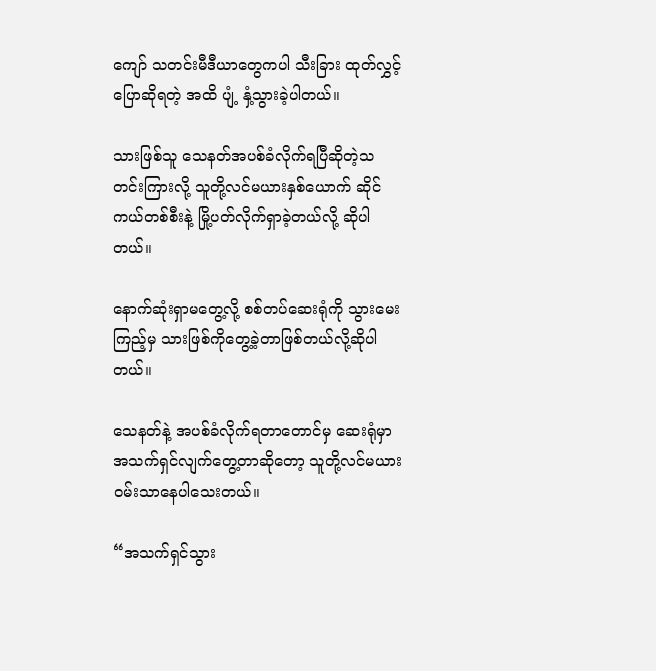ကျော် သတင်းမီဒီယာတွေကပါ သီးခြား ထုတ်လွှင့်ပြောဆိုရတဲ့ အထိ ပျံ့ နှံ့သွားခဲ့ပါတယ်။

သားဖြစ်သူ သေနတ်အပစ်ခံလိုက်ရပြီဆိုတဲ့သတင်းကြားလို့ သူတို့လင်မယားနှစ်ယောက် ဆိုင်ကယ်တစ်စီးနဲ့ မြို့ပတ်လိုက်ရှာခဲ့တယ်လို့ ဆိုပါတယ်။

နောက်ဆုံးရှာမတွေ့လို့ စစ်တပ်ဆေးရုံကို သွားမေးကြည့်မှ သားဖြစ်ကိုတွေ့ခဲ့တာဖြစ်တယ်လို့ဆိုပါတယ်။

သေနတ်နဲ့ အပစ်ခံလိုက်ရတာတောင်မှ ဆေးရုံမှာ အသက်ရှင်လျက်တွေ့တာဆိုတော့ သူတို့လင်မယား ဝမ်းသာနေပါသေးတယ်။

“အသက်ရှင်သွား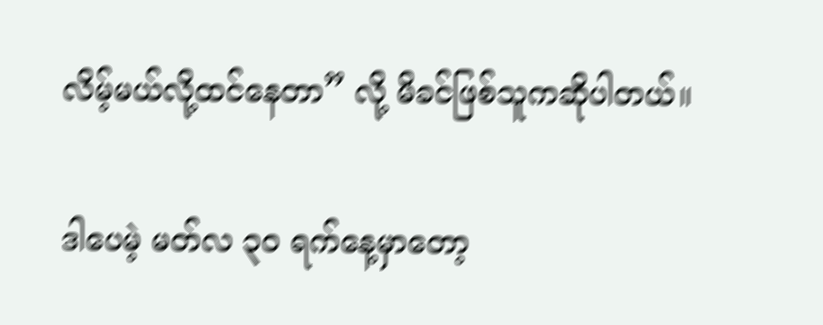လိမ့်မယ်လို့ထင်နေတာ” လို့ မိခင်ဖြစ်သူကဆိုပါတယ်။

ဒါပေမဲ့ မတ်လ ၃၀ ရက်နေ့မှာတော့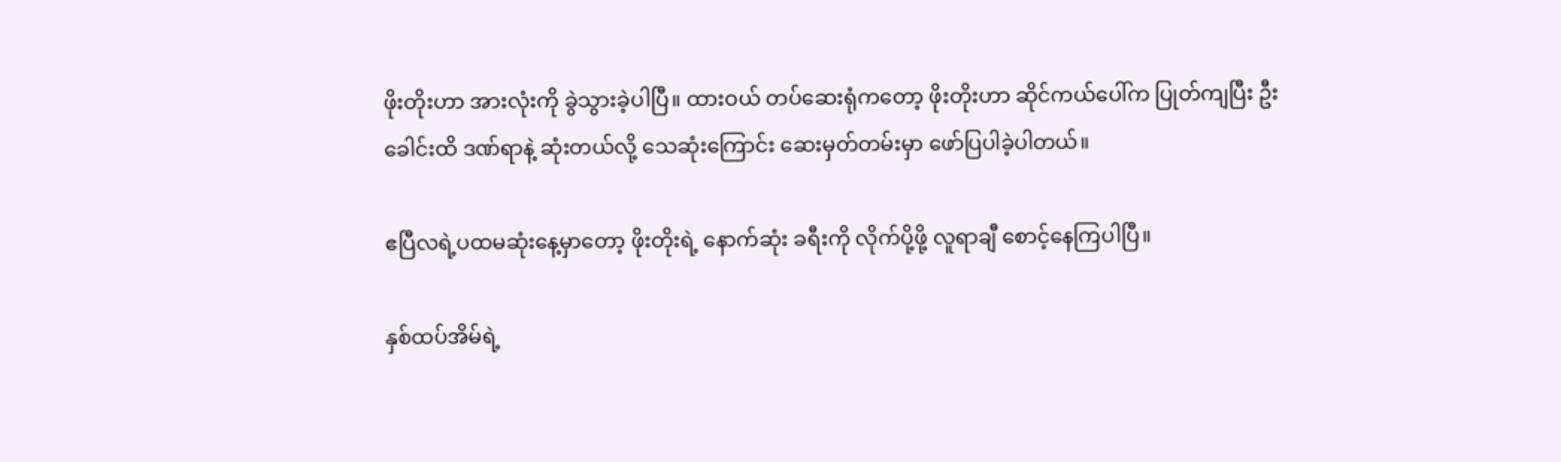ဖိုးတိုးဟာ အားလုံးကို ခွဲသွားခဲ့ပါပြီ။ ထားဝယ် တပ်ဆေးရုံကတော့ ဖိုးတိုးဟာ ဆိုင်ကယ်ပေါ်က ပြုတ်ကျပြီး ဦးခေါင်းထိ ဒဏ်ရာနဲ့ ဆုံးတယ်လို့ သေဆုံးကြောင်း ဆေးမှတ်တမ်းမှာ ဖော်ပြပါခဲ့ပါတယ်။

ဧပြီလရဲ့ပထမဆုံးနေ့မှာတော့ ဖိုးတိုးရဲ့ နောက်ဆုံး ခရီးကို လိုက်ပို့ဖို့ လူရာချီ စောင့်နေကြပါပြီ။

နှစ်ထပ်အိမ်ရဲ့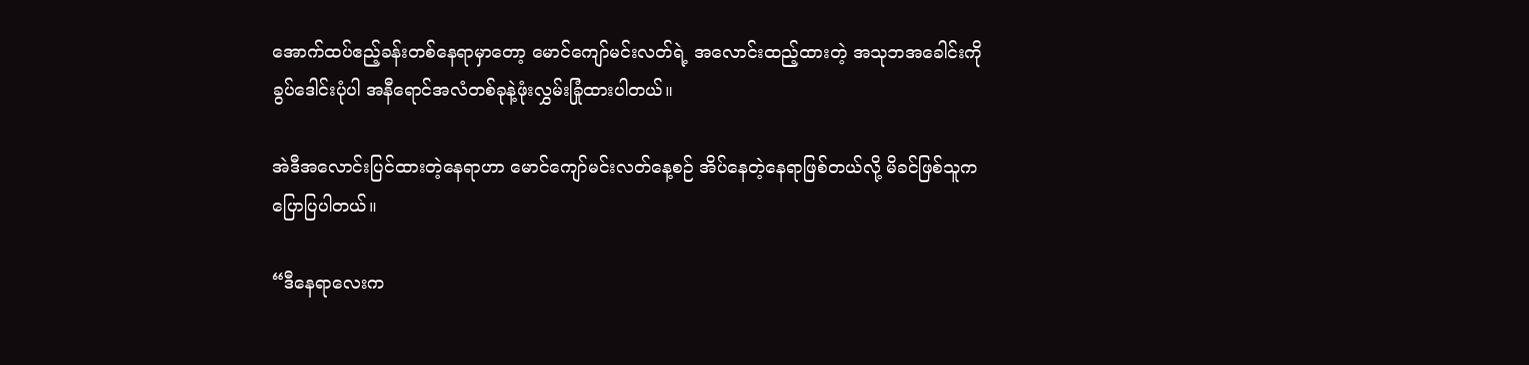အောက်ထပ်ဧည့်ခန်းတစ်နေရာမှာတော့ မောင်ကျော်မင်းလတ်ရဲ့ အလောင်းထည့်ထားတဲ့ အသုဘအခေါင်းကို ခွပ်ဒေါင်းပုံပါ အနီရောင်အလံတစ်ခုနဲ့ဖုံးလွှမ်းခြုံထားပါတယ်။

အဲဒီအလောင်းပြင်ထားတဲ့နေရာဟာ မောင်ကျော်မင်းလတ်နေ့စဉ် အိပ်နေတဲ့နေရာဖြစ်တယ်လို့ မိခင်ဖြစ်သူက ပြောပြပါတယ်။

“ဒီနေရာလေးက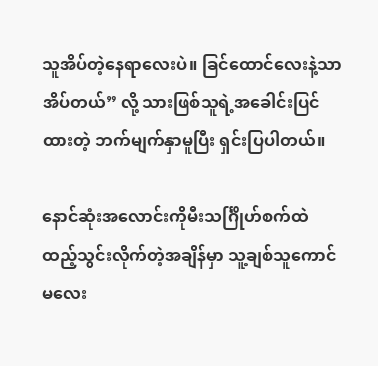သူအိပ်တဲ့နေရာလေးပဲ။ ခြင်ထောင်လေးနဲ့သာအိပ်တယ်” လို့ သားဖြစ်သူရဲ့အခေါင်းပြင်ထားတဲ့ ဘက်မျက်နှာမူပြီး ရှင်းပြပါတယ်။

နောင်ဆုံးအလောင်းကိုမီးသင်္ဂြိုဟ်စက်ထဲထည့်သွင်းလိုက်တဲ့အချိန်မှာ သူ့ချစ်သူကောင်မလေး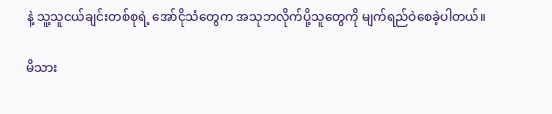နဲ့ သူ့သူငယ်ချင်းတစ်စုရဲ့ အော်ငိုသံတွေက အသုဘလိုက်ပို့သူတွေကို မျက်ရည်ဝဲစေခဲ့ပါတယ်။

မိသား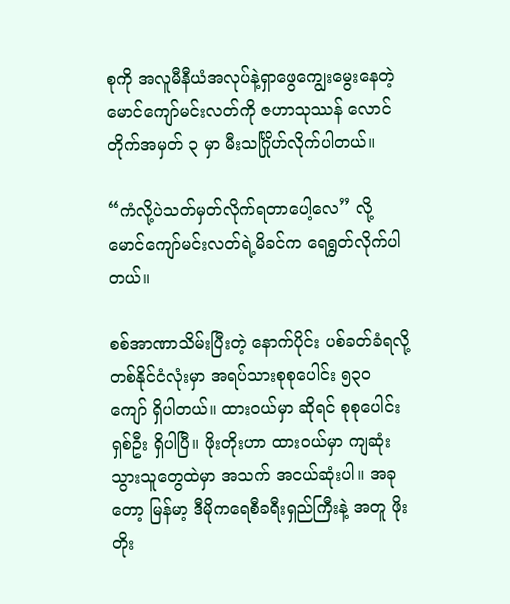စုကို အလူမီနီယံအလုပ်နဲ့ရှာဖွေကျွေးမွေးနေတဲ့ မောင်ကျော်မင်းလတ်ကို ဇဟာသုဿန် လောင်တိုက်အမှတ် ၃ မှာ မီးသင်္ဂြိုဟ်လိုက်ပါတယ်။

“ကံလို့ပဲသတ်မှတ်လိုက်ရတာပေါ့လေ” လို့ မောင်ကျော်မင်းလတ်ရဲ့မိခင်က ရေရွတ်လိုက်ပါတယ်။

စစ်အာဏာသိမ်းပြီးတဲ့ နောက်ပိုင်း ပစ်ခတ်ခံရလို့ တစ်နိုင်ငံလုံးမှာ အရပ်သားစုစုပေါင်း ၅၃၀ ကျော် ရှိပါတယ်။ ထားဝယ်မှာ ဆိုရင် စုစုပေါင်း ရှစ်ဦး ရှိပါပြီ။ ဖိုးတိုးဟာ ထားဝယ်မှာ ကျဆုံးသွားသူတွေထဲမှာ အသက် အငယ်ဆုံးပါ။ အခုတော့ မြန်မာ့ ဒီမိုကရေစီခရီးရှည်ကြီးနဲ့ အတူ ဖိုးတိုး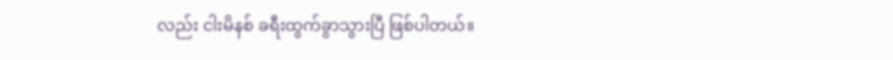လည်း ငါးမိနစ် ခရီးထွက်ခွာသွားပြီ ဖြစ်ပါတယ်။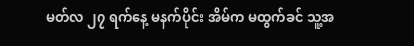မတ်လ ၂၇ ရက်နေ့ မနက်ပိုင်း အိမ်က မထွက်ခင် သူ့အ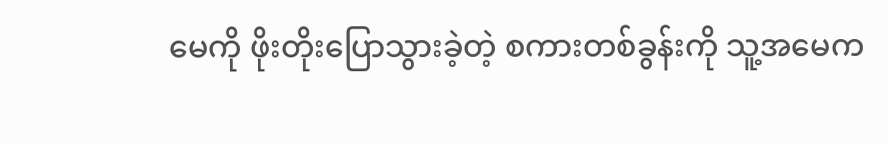မေကို ဖိုးတိုးပြောသွားခဲ့တဲ့ စကားတစ်ခွန်းကို သူ့အမေက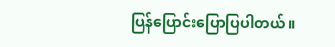ပြန်ပြောင်းပြောပြပါတယ်။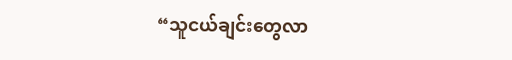“သူငယ်ချင်းတွေလာ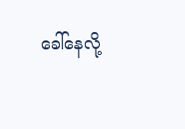ခေါ်နေလို့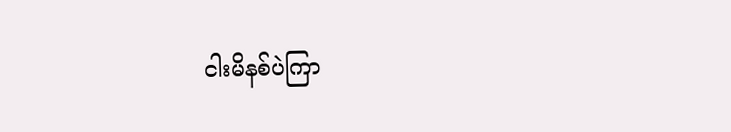ငါးမိနစ်ပဲကြာ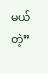မယ်တဲ့”